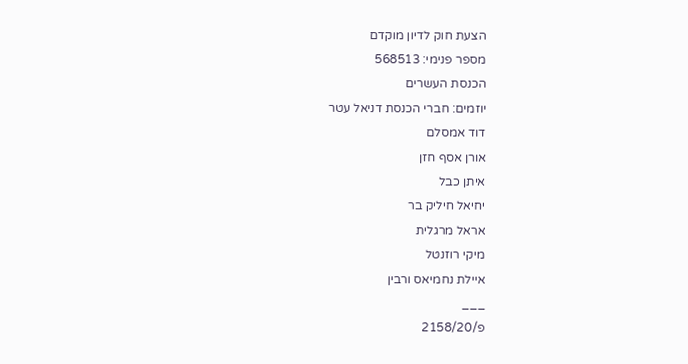הצעת חוק לדיון מוקדם
מספר פנימי: 568513
הכנסת העשרים
יוזמים: חברי הכנסת דניאל עטר
דוד אמסלם
אורן אסף חזן
איתן כבל
יחיאל חיליק בר
אראל מרגלית
מיקי רוזנטל
איילת נחמיאס ורבין
___
פ/2158/20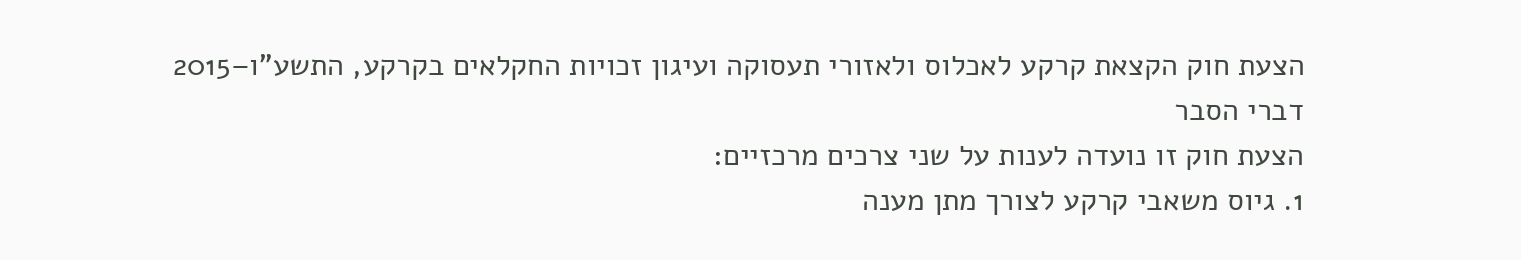הצעת חוק הקצאת קרקע לאכלוס ולאזורי תעסוקה ועיגון זכויות החקלאים בקרקע, התשע"ו–2015
דברי הסבר
הצעת חוק זו נועדה לענות על שני צרכים מרכזיים:
1. גיוס משאבי קרקע לצורך מתן מענה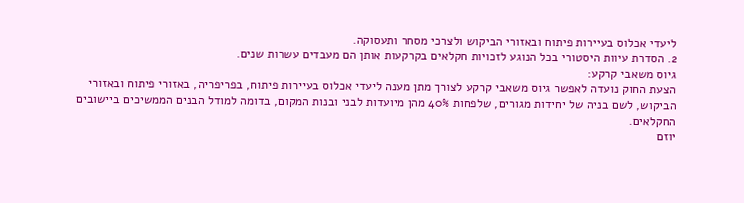ליעדי אכלוס בעיירות פיתוח ובאזורי הביקוש ולצרכי מסחר ותעסוקה.
2. הסדרת עיוות היסטורי בכל הנוגע לזכויות חקלאים בקרקעות אותן הם מעבדים עשרות שנים.
גיוס משאבי קרקע:
הצעת החוק נועדה לאפשר גיוס משאבי קרקע לצורך מתן מענה ליעדי אכלוס בעיירות פיתוח, בפריפריה, באזורי פיתוח ובאזורי הביקוש, לשם בניה של יחידות מגורים, שלפחות 40% מהן מיועדות לבני ובנות המקום, בדומה למודל הבנים הממשיכים ביישובים החקלאים.
יוזם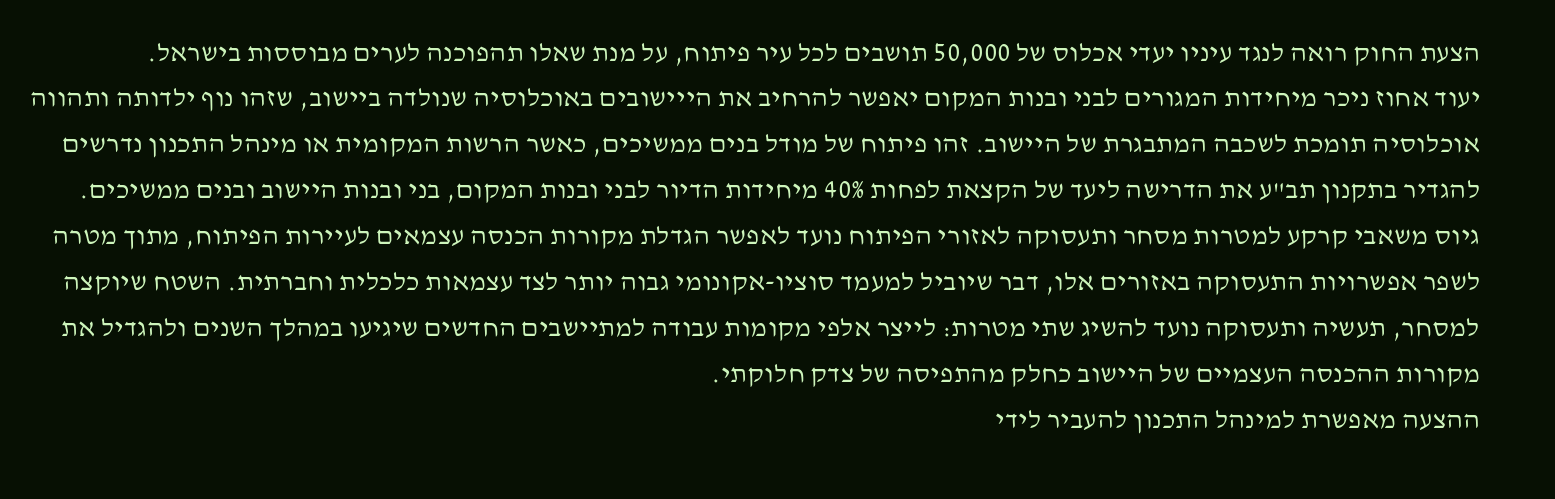הצעת החוק רואה לנגד עיניו יעדי אכלוס של 50,000 תושבים לכל עיר פיתוח, על מנת שאלו תהפוכנה לערים מבוססות בישראל.
יעוד אחוז ניכר מיחידות המגורים לבני ובנות המקום יאפשר להרחיב את הייישובים באוכלוסיה שנולדה ביישוב, שזהו נוף ילדותה ותהווה אוכלוסיה תומכת לשכבה המתבגרת של היישוב. זהו פיתוח של מודל בנים ממשיכים, כאשר הרשות המקומית או מינהל התכנון נדרשים להגדיר בתקנון תב"ע את הדרישה ליעד של הקצאת לפחות 40% מיחידות הדיור לבני ובנות המקום, בני ובנות היישוב ובנים ממשיכים.
גיוס משאבי קרקע למטרות מסחר ותעסוקה לאזורי הפיתוח נועד לאפשר הגדלת מקורות הכנסה עצמאים לעיירות הפיתוח, מתוך מטרה לשפר אפשרויות התעסוקה באזורים אלו, דבר שיוביל למעמד סוציו-אקונומי גבוה יותר לצד עצמאות כלכלית וחברתית. השטח שיוקצה למסחר, תעשיה ותעסוקה נועד להשיג שתי מטרות: לייצר אלפי מקומות עבודה למתיישבים החדשים שיגיעו במהלך השנים ולהגדיל את מקורות ההכנסה העצמיים של היישוב כחלק מהתפיסה של צדק חלוקתי.
ההצעה מאפשרת למינהל התכנון להעביר לידי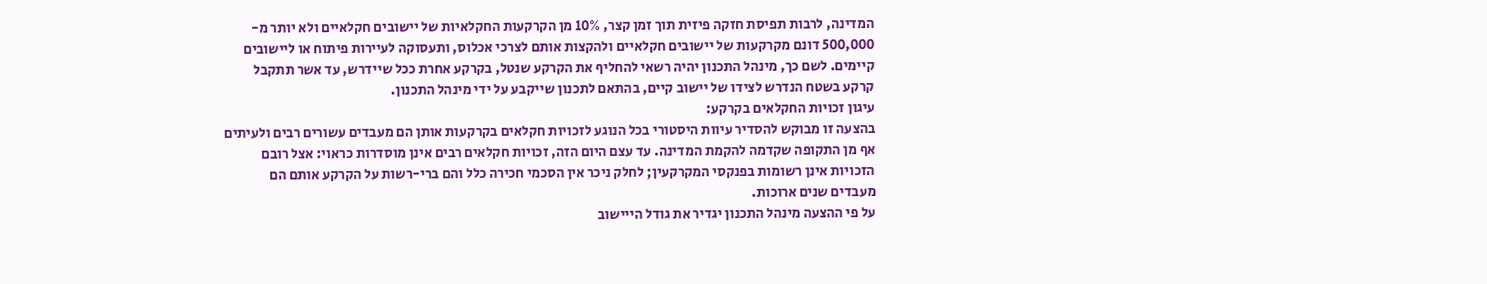המדינה, לרבות תפיסת חזקה פיזית תוך זמן קצר, 10% מן הקרקעות החקלאיות של יישובים חקלאיים ולא יותר מ- 500,000 דונם מקרקעות של יישובים חקלאיים ולהקצות אותם לצרכי אכלוס, ותעסוקה לעיירות פיתוח או ליישובים קיימים. לשם כך, מינהל התכנון יהיה רשאי להחליף את הקרקע שנטל, בקרקע אחרת ככל שיידרש, עד אשר תתקבל קרקע בשטח הנדרש לצידו של יישוב קיים, בהתאם לתכנון שייקבע על ידי מינהל התכנון.
עיגון זכויות החקלאים בקרקע:
בהצעה זו מבוקש להסדיר עיוות היסטורי בכל הנוגע לזכויות חקלאים בקרקעות אותן הם מעבדים עשורים רבים ולעיתים אף מן התקופה שקדמה להקמת המדינה. עד עצם היום הזה, זכויות חקלאים רבים אינן מוסדרות כראוי: אצל רובם הזכויות אינן רשומות בפנקסי המקרקעין; לחלק ניכר אין הסכמי חכירה כלל והם ברי-רשות על הקרקע אותם הם מעבדים שנים ארוכות.
על פי ההצעה מינהל התכנון יגדיר את גודל הייישוב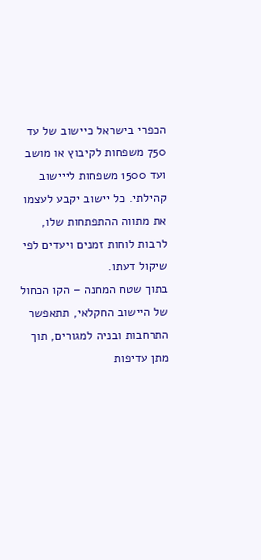הכפרי בישראל כיישוב של עד 750 משפחות לקיבוץ או מושב ועד 1500 משפחות לייישוב קהילתי. כל יישוב יקבע לעצמו את מתווה ההתפתחות שלו, לרבות לוחות זמנים ויעדים לפי שיקול דעתו.
בתוך שטח המחנה – הקו הכחול של היישוב החקלאי, תתאפשר התרחבות ובניה למגורים, תוך מתן עדיפות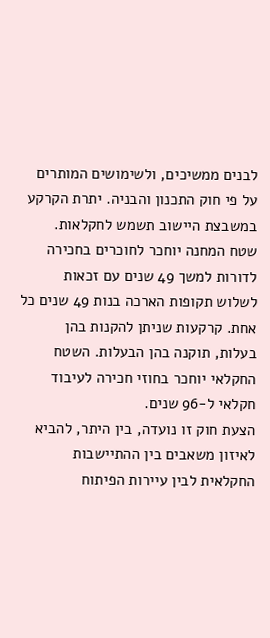לבנים ממשיכים, ולשימושים המותרים על פי חוק התכנון והבניה. יתרת הקרקע במשבצת היישוב תשמש לחקלאות.
שטח המחנה יוחכר לחוכרים בחכירה לדורות למשך 49 שנים עם זכאות לשלוש תקופות הארכה בנות 49 שנים כל אחת. קרקעות שניתן להקנות בהן בעלות, תוקנה בהן הבעלות. השטח החקלאי יוחכר בחוזי חכירה לעיבוד חקלאי ל-96 שנים.
הצעת חוק זו נועדה, בין היתר, להביא לאיזון משאבים בין ההתיישבות החקלאית לבין עיירות הפיתוח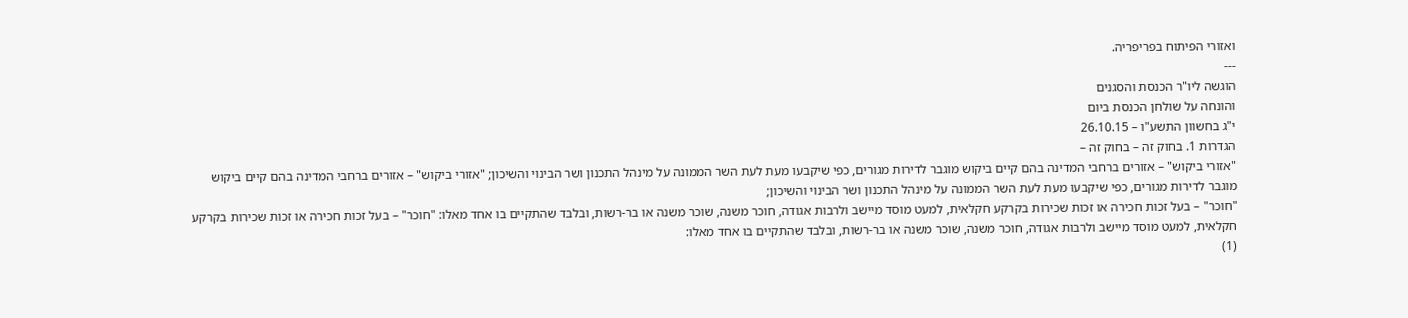ואזורי הפיתוח בפריפריה.
---
הוגשה ליו"ר הכנסת והסגנים
והונחה על שולחן הכנסת ביום
י"ג בחשוון התשע"ו – 26.10.15
הגדרות 1. בחוק זה – בחוק זה –
"אזורי ביקוש" – אזורים ברחבי המדינה בהם קיים ביקוש מוגבר לדירות מגורים, כפי שיקבעו מעת לעת השר הממונה על מינהל התכנון ושר הבינוי והשיכון; "אזורי ביקוש" – אזורים ברחבי המדינה בהם קיים ביקוש מוגבר לדירות מגורים, כפי שיקבעו מעת לעת השר הממונה על מינהל התכנון ושר הבינוי והשיכון;
"חוכר" – בעל זכות חכירה או זכות שכירות בקרקע חקלאית, למעט מוסד מיישב ולרבות אגודה, חוכר משנה, שוכר משנה או בר-רשות, ובלבד שהתקיים בו אחד מאלו: "חוכר" – בעל זכות חכירה או זכות שכירות בקרקע חקלאית, למעט מוסד מיישב ולרבות אגודה, חוכר משנה, שוכר משנה או בר-רשות, ובלבד שהתקיים בו אחד מאלו:
(1)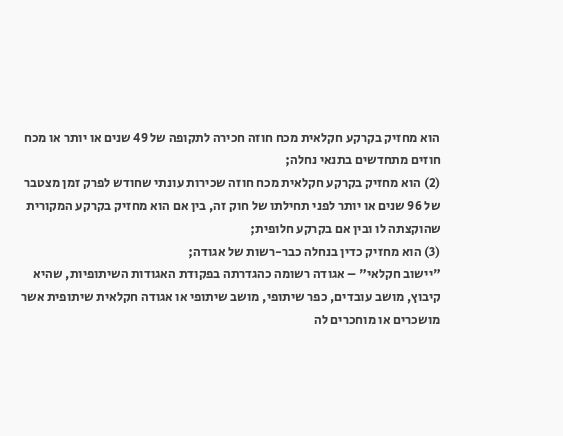הוא מחזיק בקרקע חקלאית מכח חוזה חכירה לתקופה של 49 שנים או יותר או מכח חוזים מתחדשים בתנאי נחלה;
(2) הוא מחזיק בקרקע חקלאית מכח חוזה שכירות עונתי שחודש לפרק זמן מצטבר של 96 שנים או יותר לפני תחילתו של חוק זה, בין אם הוא מחזיק בקרקע המקורית שהוקצתה לו ובין אם בקרקע חלופית;
(3) הוא מחזיק כדין בנחלה כבר-רשות של אגודה;
"יישוב חקלאי" – אגודה רשומה כהגדרתה בפקודת האגודות השיתופיות, שהיא קיבוץ, מושב עובדים, כפר שיתופי, מושב שיתופי או אגודה חקלאית שיתופית אשר מושכרים או מוחכרים לה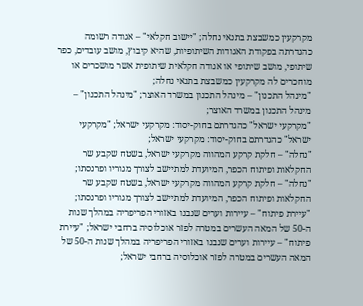מקרקעין כמשבצת בתנאי נחלה; "יישוב חקלאי" – אגודה רשומה כהגדרתה בפקודת האגודות השיתופיות, שהיא קיבוץ, מושב עובדים, כפר שיתופי, מושב שיתופי או אגודה חקלאית שיתופית אשר מושכרים או מוחכרים לה מקרקעין כמשבצת בתנאי נחלה;
"מינהל התכנון" – מינהל התכנון במשרד האוצר; "מינהל התכנון" – מינהל התכנון במשרד האוצר;
"מקרקעי ישראל" כהגדרתם בחוק-יסוד: מקרקעי ישראל; "מקרקעי ישראל" כהגדרתם בחוק-יסוד: מקרקעי ישראל;
"נחלה" – חלקת קרקע המהווה מקרקעי ישראל, בשטח שקבע שר החקלאות ופיתוח הכפר, המיועדת למתיישב לצורך מגוריו ופרנסתו; "נחלה" – חלקת קרקע המהווה מקרקעי ישראל, בשטח שקבע שר החקלאות ופיתוח הכפר, המיועדת למתיישב לצורך מגוריו ופרנסתו;
"עיירת פיתוח" – עיירות וערים שנבנו באזורי הפריפריה במהלך שנות ה-50 של המאה העשרים במטרה לפזר אוכלוסיה ברחבי ישראל; "עיירת פיתוח" – עיירות וערים שנבנו באזורי הפריפריה במהלך שנות ה-50 של המאה העשרים במטרה לפזר אוכלוסיה ברחבי ישראל;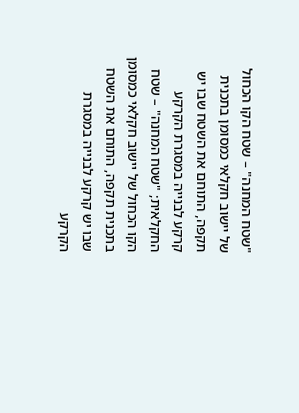"שטח המחנה" – שטח הקו הכחול של יישוב חקלאי כמסומן בתכנית תקפה, התוחם את השטח שבו יש קרקע לבנייה במסגרת הקרקע החקלאית; "שטח המחנה" – שטח הקו הכחול של יישוב חקלאי כמסומן בתכנית תקפה, התוחם את השטח שבו יש קרקע לבנייה במסגרת הקרקע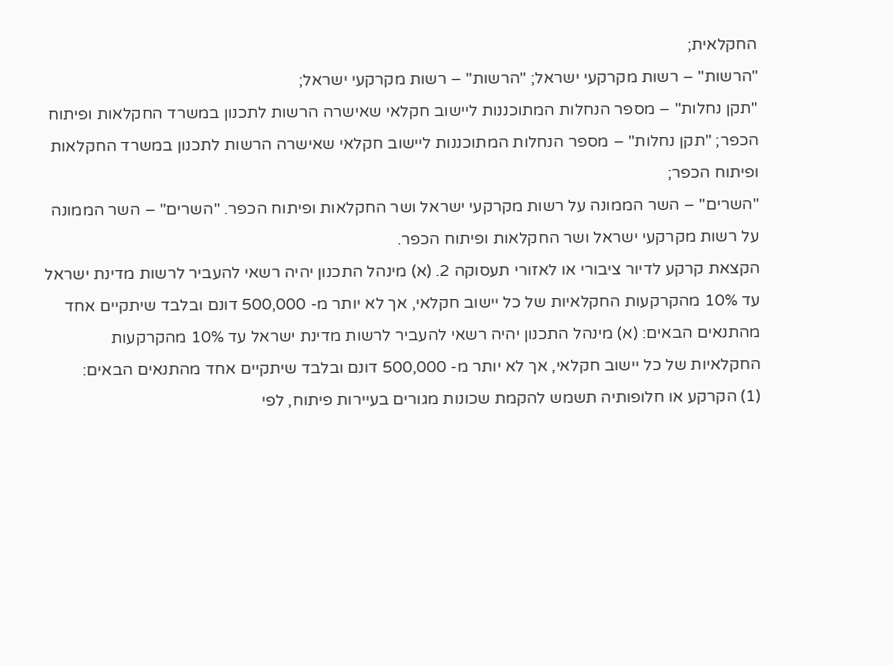החקלאית;
"הרשות" – רשות מקרקעי ישראל; "הרשות" – רשות מקרקעי ישראל;
"תקן נחלות" – מספר הנחלות המתוכננות ליישוב חקלאי שאישרה הרשות לתכנון במשרד החקלאות ופיתוח הכפר; "תקן נחלות" – מספר הנחלות המתוכננות ליישוב חקלאי שאישרה הרשות לתכנון במשרד החקלאות ופיתוח הכפר;
"השרים" – השר הממונה על רשות מקרקעי ישראל ושר החקלאות ופיתוח הכפר. "השרים" – השר הממונה על רשות מקרקעי ישראל ושר החקלאות ופיתוח הכפר.
הקצאת קרקע לדיור ציבורי או לאזורי תעסוקה 2. (א) מינהל התכנון יהיה רשאי להעביר לרשות מדינת ישראל עד 10% מהקרקעות החקלאיות של כל יישוב חקלאי, אך לא יותר מ- 500,000 דונם ובלבד שיתקיים אחד מהתנאים הבאים: (א) מינהל התכנון יהיה רשאי להעביר לרשות מדינת ישראל עד 10% מהקרקעות החקלאיות של כל יישוב חקלאי, אך לא יותר מ- 500,000 דונם ובלבד שיתקיים אחד מהתנאים הבאים:
(1) הקרקע או חלופותיה תשמש להקמת שכונות מגורים בעיירות פיתוח, לפי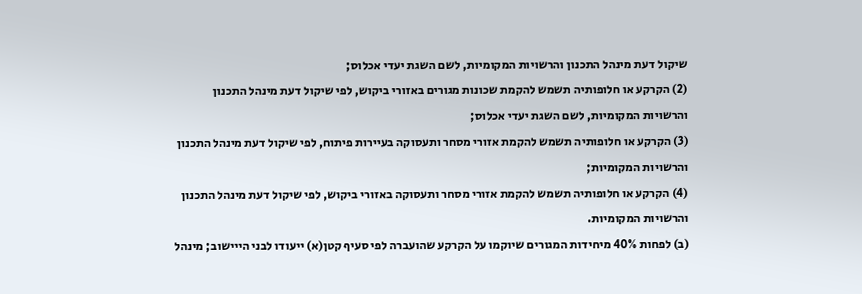שיקול דעת מינהל התכנון והרשויות המקומיות, לשם השגת יעדי אכלוס;
(2) הקרקע או חלופותיה תשמש להקמת שכונות מגורים באזורי ביקוש, לפי שיקול דעת מינהל התכנון והרשויות המקומיות, לשם השגת יעדי אכלוס;
(3) הקרקע או חלופותיה תשמש להקמת אזורי מסחר ותעסוקה בעיירות פיתוח, לפי שיקול דעת מינהל התכנון והרשויות המקומיות;
(4) הקרקע או חלופותיה תשמש להקמת אזורי מסחר ותעסוקה באזורי ביקוש, לפי שיקול דעת מינהל התכנון והרשויות המקומיות.
(ב) לפחות 40% מיחידות המגורים שיוקמו על הקרקע שהועברה לפי סעיף קטן(א) ייעודו לבני הייישוב; מינהל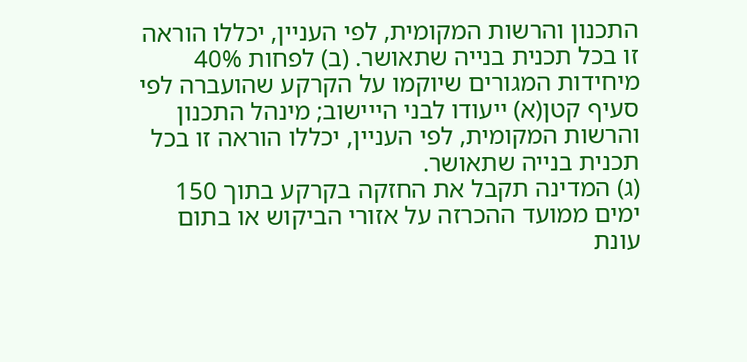התכנון והרשות המקומית, לפי העניין, יכללו הוראה זו בכל תכנית בנייה שתאושר. (ב) לפחות 40% מיחידות המגורים שיוקמו על הקרקע שהועברה לפי סעיף קטן(א) ייעודו לבני הייישוב; מינהל התכנון והרשות המקומית, לפי העניין, יכללו הוראה זו בכל תכנית בנייה שתאושר.
(ג) המדינה תקבל את החזקה בקרקע בתוך 150 ימים ממועד ההכרזה על אזורי הביקוש או בתום עונת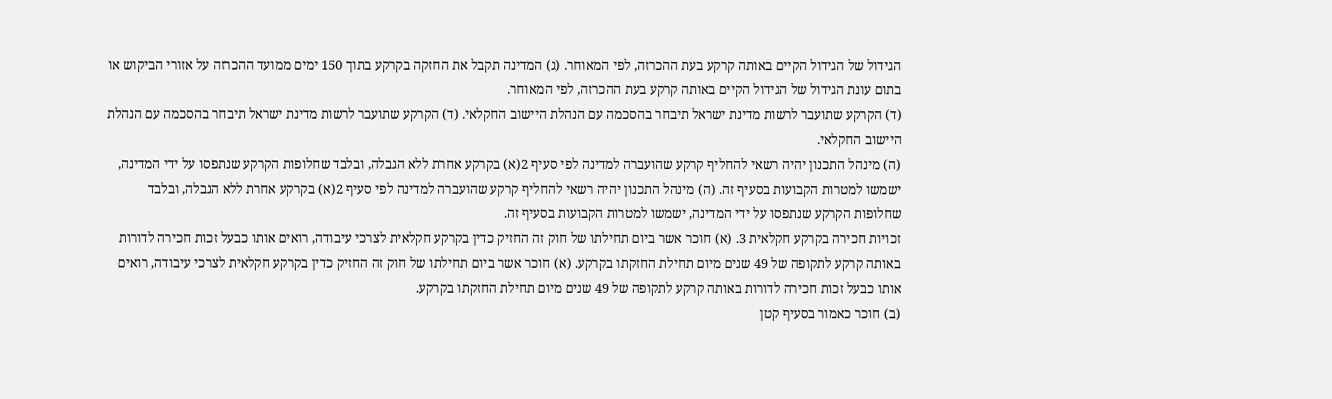הגידול של הגידול הקיים באותה קרקע בעת ההכרזה, לפי המאוחר. (ג) המדינה תקבל את החזקה בקרקע בתוך 150 ימים ממועד ההכרזה על אזורי הביקוש או בתום עונת הגידול של הגידול הקיים באותה קרקע בעת ההכרזה, לפי המאוחר.
(ד) הקרקע שתועבר לרשות מדינת ישראל תיבחר בהסכמה עם הנהלת היישוב החקלאי. (ד) הקרקע שתועבר לרשות מדינת ישראל תיבחר בהסכמה עם הנהלת היישוב החקלאי.
(ה) מינהל התכנון יהיה רשאי להחליף קרקע שהועברה למדינה לפי סעיף 2(א) בקרקע אחרת ללא הגבלה, ובלבד שחלופות הקרקע שנתפסו על ידי המדינה, ישמשו למטרות הקבועות בסעיף זה. (ה) מינהל התכנון יהיה רשאי להחליף קרקע שהועברה למדינה לפי סעיף 2(א) בקרקע אחרת ללא הגבלה, ובלבד שחלופות הקרקע שנתפסו על ידי המדינה, ישמשו למטרות הקבועות בסעיף זה.
זכויות חכירה בקרקע חקלאית 3. (א) חוכר אשר ביום תחילתו של חוק זה החזיק כדין בקרקע חקלאית לצרכי עיבודה, רואים אותו כבעל זכות חכירה לדורות באותה קרקע לתקופה של 49 שנים מיום תחילת החזקתו בקרקע. (א) חוכר אשר ביום תחילתו של חוק זה החזיק כדין בקרקע חקלאית לצרכי עיבודה, רואים אותו כבעל זכות חכירה לדורות באותה קרקע לתקופה של 49 שנים מיום תחילת החזקתו בקרקע.
(ב) חוכר כאמור בסעיף קטן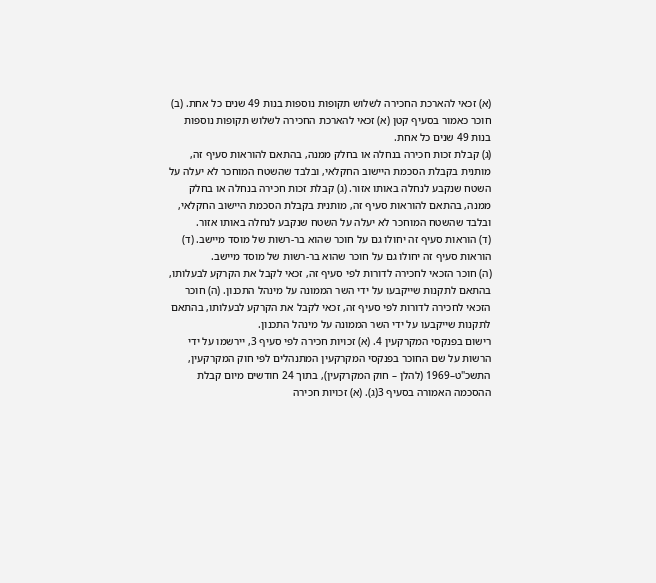(א) זכאי להארכת החכירה לשלוש תקופות נוספות בנות 49 שנים כל אחת. (ב) חוכר כאמור בסעיף קטן (א) זכאי להארכת החכירה לשלוש תקופות נוספות בנות 49 שנים כל אחת.
(ג) קבלת זכות חכירה בנחלה או בחלק ממנה, בהתאם להוראות סעיף זה, מותנית בקבלת הסכמת היישוב החקלאי, ובלבד שהשטח המוחכר לא יעלה על השטח שנקבע לנחלה באותו אזור. (ג) קבלת זכות חכירה בנחלה או בחלק ממנה, בהתאם להוראות סעיף זה, מותנית בקבלת הסכמת היישוב החקלאי, ובלבד שהשטח המוחכר לא יעלה על השטח שנקבע לנחלה באותו אזור.
(ד) הוראות סעיף זה יחולו גם על חוכר שהוא בר-רשות של מוסד מיישב. (ד) הוראות סעיף זה יחולו גם על חוכר שהוא בר-רשות של מוסד מיישב.
(ה) חוכר הזכאי לחכירה לדורות לפי סעיף זה, זכאי לקבל את הקרקע לבעלותו, בהתאם לתקנות שייקבעו על ידי השר הממונה על מינהל התכנון. (ה) חוכר הזכאי לחכירה לדורות לפי סעיף זה, זכאי לקבל את הקרקע לבעלותו, בהתאם לתקנות שייקבעו על ידי השר הממונה על מינהל התכנון.
רישום בפנקסי המקרקעין 4. (א) זכויות חכירה לפי סעיף 3, יירשמו על ידי הרשות על שם החוכר בפנקסי המקרקעין המתנהלים לפי חוק המקרקעין, התשכ"ט–1969 (להלן – חוק המקרקעין), בתוך 24 חודשים מיום קבלת ההסכמה האמורה בסעיף 3(ג). (א) זכויות חכירה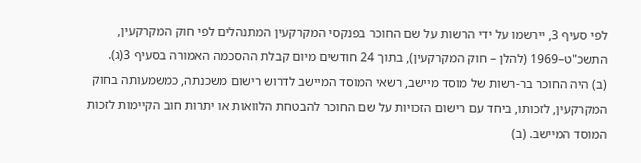לפי סעיף 3, יירשמו על ידי הרשות על שם החוכר בפנקסי המקרקעין המתנהלים לפי חוק המקרקעין, התשכ"ט–1969 (להלן – חוק המקרקעין), בתוך 24 חודשים מיום קבלת ההסכמה האמורה בסעיף 3(ג).
(ב) היה החוכר בר-רשות של מוסד מיישב, רשאי המוסד המיישב לדרוש רישום משכנתה, כמשמעותה בחוק המקרקעין, לזכותו, ביחד עם רישום הזכויות על שם החוכר להבטחת הלוואות או יתרות חוב הקיימות לזכות המוסד המיישב. (ב)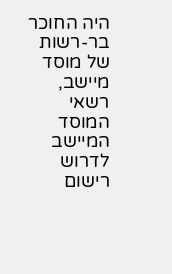היה החוכר בר-רשות של מוסד מיישב, רשאי המוסד המיישב לדרוש רישום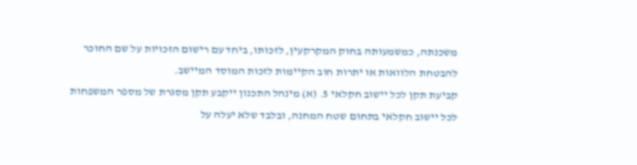משכנתה, כמשמעותה בחוק המקרקעין, לזכותו, ביחד עם רישום הזכויות על שם החוכר להבטחת הלוואות או יתרות חוב הקיימות לזכות המוסד המיישב.
קביעת תקן לכל יישוב חקלאי 5. (א) מינהל התכנון ייקבע תקן מסגרת של מספר המשפחות לכל יישוב חקלאי בתחום שטח המחנה, ובלבד שלא יעלה על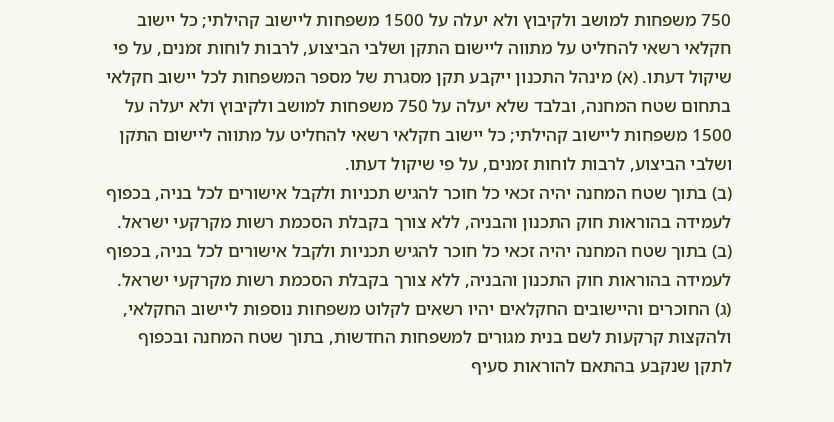750 משפחות למושב ולקיבוץ ולא יעלה על 1500 משפחות ליישוב קהילתי; כל יישוב חקלאי רשאי להחליט על מתווה ליישום התקן ושלבי הביצוע, לרבות לוחות זמנים, על פי שיקול דעתו. (א) מינהל התכנון ייקבע תקן מסגרת של מספר המשפחות לכל יישוב חקלאי בתחום שטח המחנה, ובלבד שלא יעלה על 750 משפחות למושב ולקיבוץ ולא יעלה על 1500 משפחות ליישוב קהילתי; כל יישוב חקלאי רשאי להחליט על מתווה ליישום התקן ושלבי הביצוע, לרבות לוחות זמנים, על פי שיקול דעתו.
(ב) בתוך שטח המחנה יהיה זכאי כל חוכר להגיש תכניות ולקבל אישורים לכל בניה, בכפוף לעמידה בהוראות חוק התכנון והבניה, ללא צורך בקבלת הסכמת רשות מקרקעי ישראל. (ב) בתוך שטח המחנה יהיה זכאי כל חוכר להגיש תכניות ולקבל אישורים לכל בניה, בכפוף לעמידה בהוראות חוק התכנון והבניה, ללא צורך בקבלת הסכמת רשות מקרקעי ישראל.
(ג) החוכרים והיישובים החקלאים יהיו רשאים לקלוט משפחות נוספות ליישוב החקלאי, ולהקצות קרקעות לשם בנית מגורים למשפחות החדשות, בתוך שטח המחנה ובכפוף לתקן שנקבע בהתאם להוראות סעיף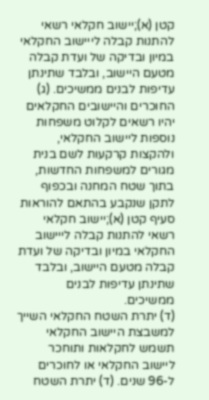קטן (א);יישוב חקלאי רשאי להתנות קבלה לייישוב החקלאי במיון ובדיקה של ועדת קבלה מטעם היישוב, ובלבד שתינתן עדיפות לבנים ממשיכים. (ג) החוכרים והיישובים החקלאים יהיו רשאים לקלוט משפחות נוספות ליישוב החקלאי, ולהקצות קרקעות לשם בנית מגורים למשפחות החדשות, בתוך שטח המחנה ובכפוף לתקן שנקבע בהתאם להוראות סעיף קטן (א);יישוב חקלאי רשאי להתנות קבלה לייישוב החקלאי במיון ובדיקה של ועדת קבלה מטעם היישוב, ובלבד שתינתן עדיפות לבנים ממשיכים.
(ד) יתרת השטח החקלאי השייך למשבצת היישוב החקלאי תשמש לחקלאות ותוחכר ליישוב החקלאי או לחוכרים ל-96 שנים. (ד) יתרת השטח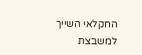החקלאי השייך למשבצת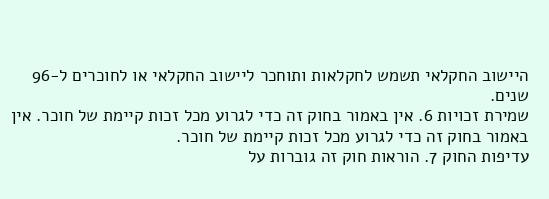היישוב החקלאי תשמש לחקלאות ותוחכר ליישוב החקלאי או לחוכרים ל-96 שנים.
שמירת זכויות 6. אין באמור בחוק זה כדי לגרוע מכל זכות קיימת של חוכר. אין באמור בחוק זה כדי לגרוע מכל זכות קיימת של חוכר.
עדיפות החוק 7. הוראות חוק זה גוברות על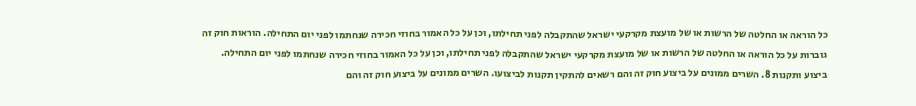כל הוראה או החלטה של הרשות או של מועצת מקרקעי ישראל שהתקבלה לפני תחילתו, וכן על כל האמור בחוזי חכירה שנחתמו לפני יום התחילה. הוראות חוק זה גוברות על כל הוראה או החלטה של הרשות או של מועצת מקרקעי ישראל שהתקבלה לפני תחילתו, וכן על כל האמור בחוזי חכירה שנחתמו לפני יום התחילה.
ביצוע ותקנות 8. השרים ממונים על ביצוע חוק זה והם רשאים להתקין תקנות לביצועו. השרים ממונים על ביצוע חוק זה והם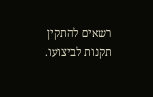רשאים להתקין תקנות לביצועו.